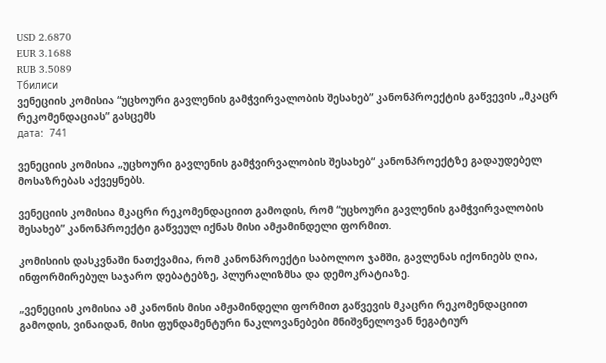USD 2.6870
EUR 3.1688
RUB 3.5089
Тбилиси
ვენეციის კომისია “უცხოური გავლენის გამჭვირვალობის შესახებ” კანონპროექტის გაწვევის „მკაცრ რეკომენდაციას” გასცემს
дата:  741

ვენეციის კომისია „უცხოური გავლენის გამჭვირვალობის შესახებ“ კანონპროექტზე გადაუდებელ მოსაზრებას აქვეყნებს.

ვენეციის კომისია მკაცრი რეკომენდაციით გამოდის, რომ “უცხოური გავლენის გამჭვირვალობის შესახებ” კანონპროექტი გაწვეულ იქნას მისი ამჟამინდელი ფორმით.

კომისიის დასკვნაში ნათქვამია, რომ კანონპროექტი საბოლოო ჯამში, გავლენას იქონიებს ღია, ინფორმირებულ საჯარო დებატებზე, პლურალიზმსა და დემოკრატიაზე.

„ვენეციის კომისია ამ კანონის მისი ამჟამინდელი ფორმით გაწვევის მკაცრი რეკომენდაციით გამოდის, ვინაიდან, მისი ფუნდამენტური ნაკლოვანებები მნიშვნელოვან ნეგატიურ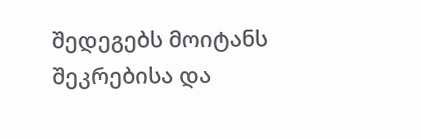შედეგებს მოიტანს შეკრებისა და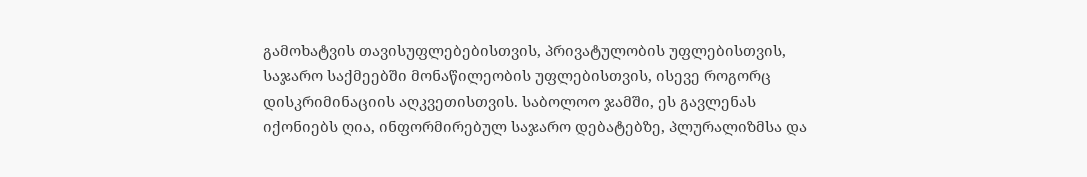გამოხატვის თავისუფლებებისთვის, პრივატულობის უფლებისთვის, საჯარო საქმეებში მონაწილეობის უფლებისთვის, ისევე როგორც დისკრიმინაციის აღკვეთისთვის. საბოლოო ჯამში, ეს გავლენას იქონიებს ღია, ინფორმირებულ საჯარო დებატებზე, პლურალიზმსა და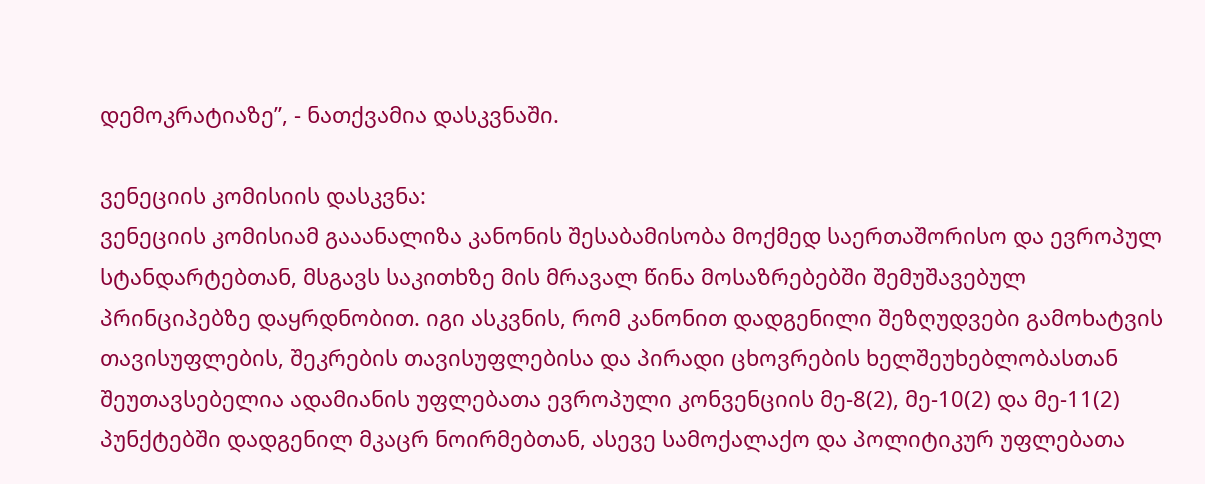დემოკრატიაზე”, - ნათქვამია დასკვნაში.

ვენეციის კომისიის დასკვნა:
ვენეციის კომისიამ გააანალიზა კანონის შესაბამისობა მოქმედ საერთაშორისო და ევროპულ სტანდარტებთან, მსგავს საკითხზე მის მრავალ წინა მოსაზრებებში შემუშავებულ პრინციპებზე დაყრდნობით. იგი ასკვნის, რომ კანონით დადგენილი შეზღუდვები გამოხატვის თავისუფლების, შეკრების თავისუფლებისა და პირადი ცხოვრების ხელშეუხებლობასთან შეუთავსებელია ადამიანის უფლებათა ევროპული კონვენციის მე-8(2), მე-10(2) და მე-11(2) პუნქტებში დადგენილ მკაცრ ნოირმებთან, ასევე სამოქალაქო და პოლიტიკურ უფლებათა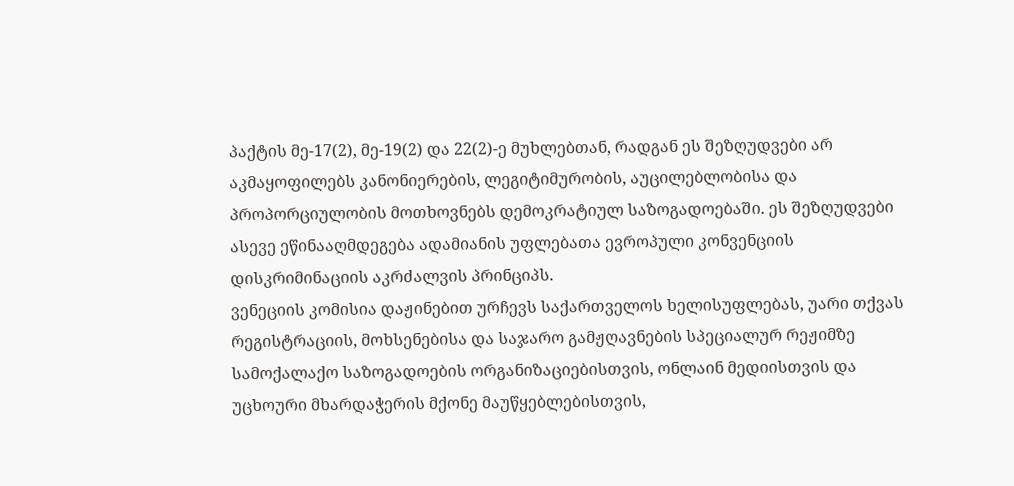პაქტის მე-17(2), მე-19(2) და 22(2)-ე მუხლებთან, რადგან ეს შეზღუდვები არ აკმაყოფილებს კანონიერების, ლეგიტიმურობის, აუცილებლობისა და პროპორციულობის მოთხოვნებს დემოკრატიულ საზოგადოებაში. ეს შეზღუდვები ასევე ეწინააღმდეგება ადამიანის უფლებათა ევროპული კონვენციის დისკრიმინაციის აკრძალვის პრინციპს.
ვენეციის კომისია დაჟინებით ურჩევს საქართველოს ხელისუფლებას, უარი თქვას რეგისტრაციის, მოხსენებისა და საჯარო გამჟღავნების სპეციალურ რეჟიმზე სამოქალაქო საზოგადოების ორგანიზაციებისთვის, ონლაინ მედიისთვის და უცხოური მხარდაჭერის მქონე მაუწყებლებისთვის,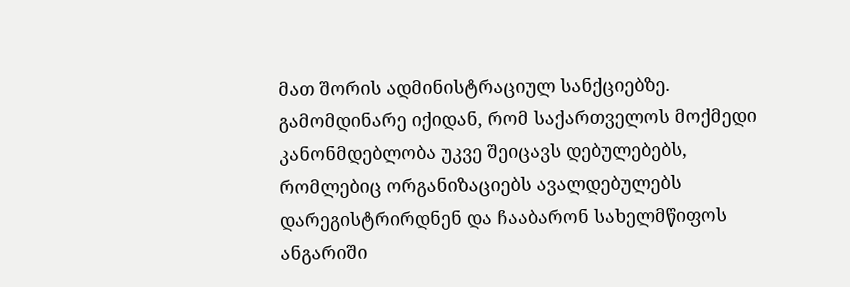მათ შორის ადმინისტრაციულ სანქციებზე. გამომდინარე იქიდან, რომ საქართველოს მოქმედი კანონმდებლობა უკვე შეიცავს დებულებებს, რომლებიც ორგანიზაციებს ავალდებულებს დარეგისტრირდნენ და ჩააბარონ სახელმწიფოს ანგარიში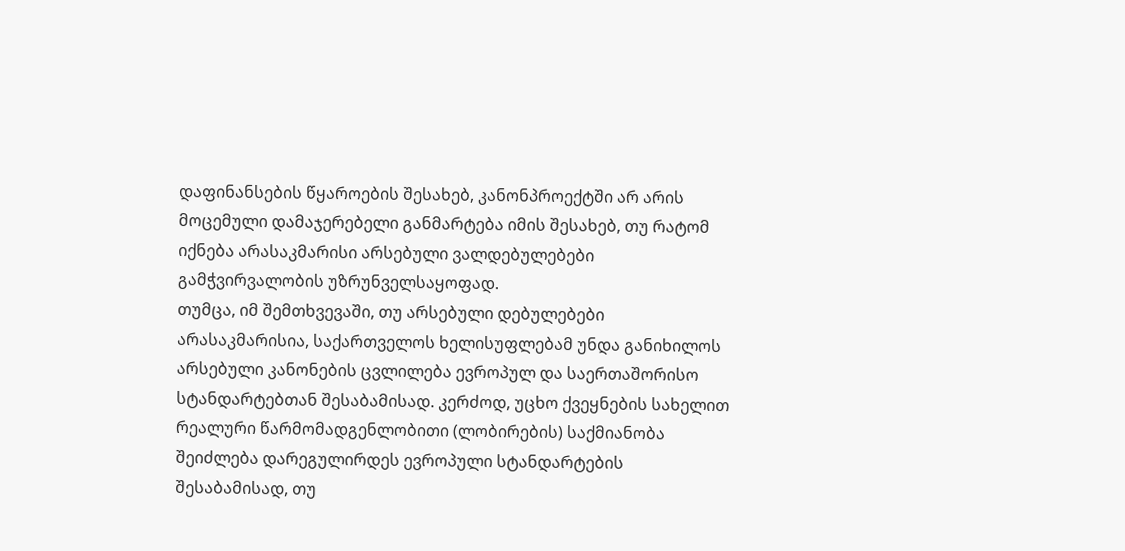დაფინანსების წყაროების შესახებ, კანონპროექტში არ არის მოცემული დამაჯერებელი განმარტება იმის შესახებ, თუ რატომ იქნება არასაკმარისი არსებული ვალდებულებები გამჭვირვალობის უზრუნველსაყოფად.
თუმცა, იმ შემთხვევაში, თუ არსებული დებულებები არასაკმარისია, საქართველოს ხელისუფლებამ უნდა განიხილოს არსებული კანონების ცვლილება ევროპულ და საერთაშორისო სტანდარტებთან შესაბამისად. კერძოდ, უცხო ქვეყნების სახელით რეალური წარმომადგენლობითი (ლობირების) საქმიანობა შეიძლება დარეგულირდეს ევროპული სტანდარტების შესაბამისად, თუ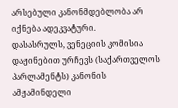არსებული კანონმდებლობა არ იქნება ადეკვატური.
დასასრულს, ვენეციის კომისია დაჟინებით ურჩევს (საქართველოს პარლამენტს) კანონის ამჟამინდელი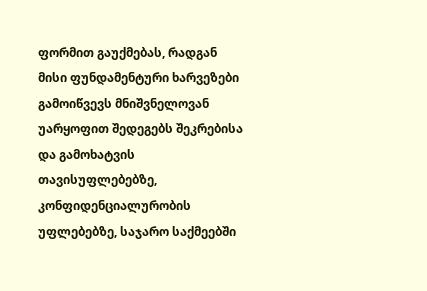ფორმით გაუქმებას, რადგან მისი ფუნდამენტური ხარვეზები გამოიწვევს მნიშვნელოვან უარყოფით შედეგებს შეკრებისა და გამოხატვის თავისუფლებებზე, კონფიდენციალურობის უფლებებზე, საჯარო საქმეებში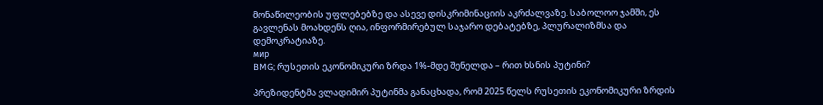მონაწილეობის უფლებებზე და ასევე დისკრიმინაციის აკრძალვაზე. საბოლოო ჯამში, ეს გავლენას მოახდენს ღია, ინფორმირებულ საჯარო დებატებზე, პლურალიზმსა და დემოკრატიაზე.
мир
BMG; რუსეთის ეკონომიკური ზრდა 1%-მდე შენელდა – რით ხსნის პუტინი?

პრეზიდენტმა ვლადიმირ პუტინმა განაცხადა, რომ 2025 წელს რუსეთის ეკონომიკური ზრდის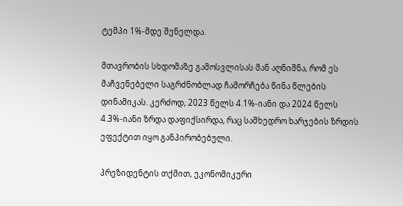ტემპი 1%-მდე შენელდა.

მთავრობის სხდომაზე გამოსვლისას მან აღნიშნა, რომ ეს მაჩვენებელი საგრძნობლად ჩამორჩება წინა წლების დინამიკას. კერძოდ, 2023 წელს 4.1%-იანი და 2024 წელს 4.3%-იანი ზრდა დაფიქსირდა, რაც სამხედრო ხარჯების ზრდის ეფექტით იყო განპირობებული.

პრეზიდენტის თქმით, ეკონომიკური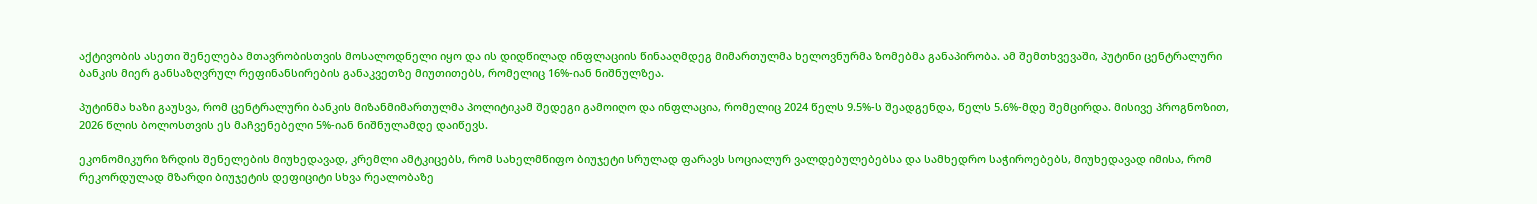აქტივობის ასეთი შენელება მთავრობისთვის მოსალოდნელი იყო და ის დიდწილად ინფლაციის წინააღმდეგ მიმართულმა ხელოვნურმა ზომებმა განაპირობა. ამ შემთხვევაში, პუტინი ცენტრალური ბანკის მიერ განსაზღვრულ რეფინანსირების განაკვეთზე მიუთითებს, რომელიც 16%-იან ნიშნულზეა.

პუტინმა ხაზი გაუსვა, რომ ცენტრალური ბანკის მიზანმიმართულმა პოლიტიკამ შედეგი გამოიღო და ინფლაცია, რომელიც 2024 წელს 9.5%-ს შეადგენდა, წელს 5.6%-მდე შემცირდა. მისივე პროგნოზით, 2026 წლის ბოლოსთვის ეს მაჩვენებელი 5%-იან ნიშნულამდე დაიწევს.

ეკონომიკური ზრდის შენელების მიუხედავად, კრემლი ამტკიცებს, რომ სახელმწიფო ბიუჯეტი სრულად ფარავს სოციალურ ვალდებულებებსა და სამხედრო საჭიროებებს, მიუხედავად იმისა, რომ რეკორდულად მზარდი ბიუჯეტის დეფიციტი სხვა რეალობაზე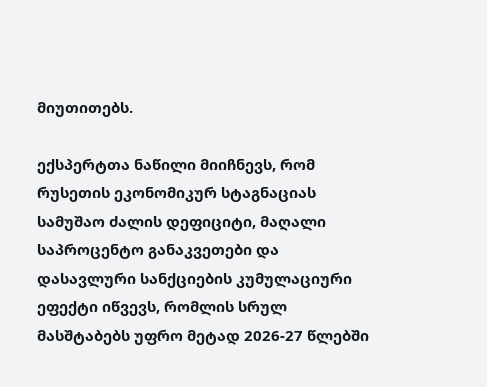მიუთითებს.

ექსპერტთა ნაწილი მიიჩნევს, რომ რუსეთის ეკონომიკურ სტაგნაციას სამუშაო ძალის დეფიციტი, მაღალი საპროცენტო განაკვეთები და დასავლური სანქციების კუმულაციური ეფექტი იწვევს, რომლის სრულ მასშტაბებს უფრო მეტად 2026-27 წლებში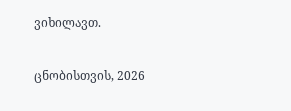ვიხილავთ.

ცნობისთვის, 2026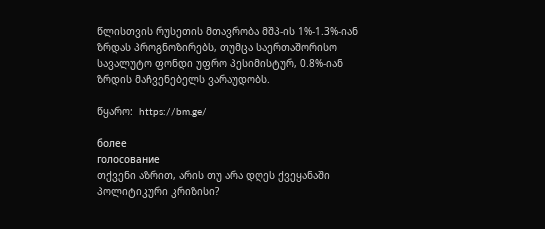წლისთვის რუსეთის მთავრობა მშპ-ის 1%-1.3%-იან ზრდას პროგნოზირებს, თუმცა საერთაშორისო სავალუტო ფონდი უფრო პესიმისტურ, 0.8%-იან ზრდის მაჩვენებელს ვარაუდობს.

წყარო:  https://bm.ge/

более
голосование
თქვენი აზრით, არის თუ არა დღეს ქვეყანაში პოლიტიკური კრიზისი?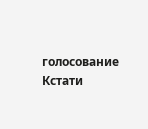голосование
Кстати